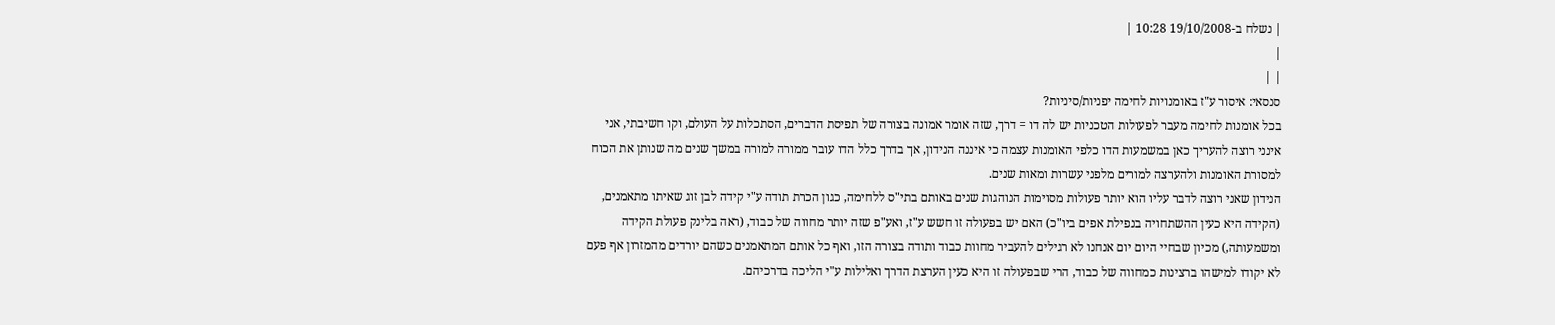| נשלח ב-19/10/2008 10:28 |
|
| |
סנסאי: איסור ע"ז באומנויות לחימה יפניות/סיניות?
בכל אומנות לחימה מעבר לפעולות הטכניות יש לה דו = דרך, שזה אומר אמונה בצורה של תפיסת הדברים, הסתכלות על העולם, וקו חשיבתי, אני אינני רוצה להעריך כאן במשמעות הדו כלפי האומנות עצמה כי איננה הנידון, אך בדרך כלל הדו עובר ממורה למורה במשך שנים מה שנותן את הכוח למסורת האומנות ולהערצה למורים מלפני עשרות ומאות שנים.
הנידון שאני רוצה לדבר עליו הוא יותר פעולות מסוימות הנוהגות שנים באותם בתי"ס ללחימה, כגון הכרת תודה ע"י קידה לבן זוג שאיתו מתאמנים, (הקידה היא כעין ההשתחויה בנפילת אפים ביו"כ) האם יש בפעולה זו חשש ע"ז, ואע"פ שזה יותר מחווה של כבוד, (ראה בלינק פעולת הקידה ומשמעותה,) מכיון שבחיי היום יום אנחנו לא רגילים להעביר מחוות כבוד ותודה בצורה הזו, ואף כל אותם המתאמנים כשהם יורדים מהמזרון אף פעם לא יקודו למישהו ברצינות כמחווה של כבוד, הרי שבפעולה זו היא כעין הערצת הדרך ואלילות ע"י הליכה בדרכיהם.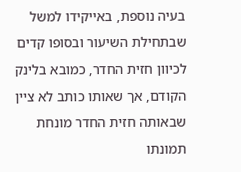בעיה נוספת, באייקידו למשל שבתחילת השיעור ובסופו קדים לכיוון חזית החדר, כמובא בלינק הקודם, אך שאותו כותב לא ציין שבאותה חזית החדר מונחת תמונתו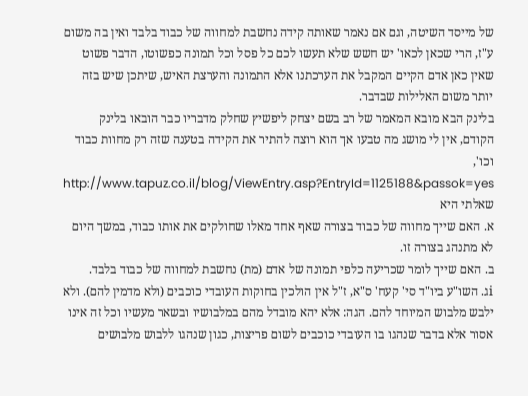של מייסד השיטה, וגם אם נאמר שאותה קידה נחשבת למחווה של כבוד בלבד ואין בה משום ע"ז, הרי שכאן לכאו' יש חשש שלא תעשו לכם כל פסל וכל תמונה כפשוטו, הדבר פשוט שאין כאן אדם הקיים המקבל את הערכתנו אלא התמונה והערצת האיש, שיתכן שיש בזה יותר משום האלילות שבדבר.
בלינק הבא מובא המאמר של רב בשם יצחק ליפשיץ שחלק מדבריו כבר הובאו בלינק הקודם, אין לי מושג מה טבעו אך הוא רוצה להתיר את הקידה בטענה שזה רק מחוות כבוד וכו',
http://www.tapuz.co.il/blog/ViewEntry.asp?EntryId=1125188&passok=yes
שאלתי היא
א. האם שייך מחווה של כבוד בצורה שאף אחד מאלו שחולקים את אותו כבוד, במשך היום לא מתנהג בצורה זו.
ב. האם שייך לומר שכריעה כלפי תמונה של אדם (מת) נחשבת למחווה של כבוד בלבד.
iג. השו"ע ביו"ד סי' קעח' ס"א, ז"ל אין הולכין בחוקות העובדי כוכבים (ולא מדמין להם). ולא ילבש מלבוש המיוחד להם. הגה: אלא יהא מובדל מהם במלבושיו ובשאר מעשיו וכל זה אינו אסור אלא בדבר שנהגו בו העובדי כוכבים לשום פריצות, כגון שנהגו ללבוש מלבושים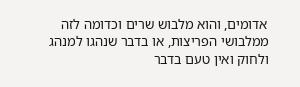אדומים, והוא מלבוש שרים וכדומה לזה ממלבושי הפריצות, או בדבר שנהגו למנהג ולחוק ואין טעם בדבר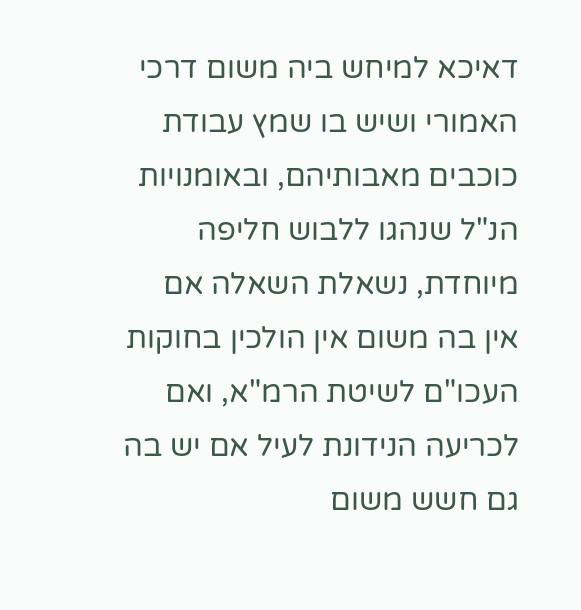דאיכא למיחש ביה משום דרכי האמורי ושיש בו שמץ עבודת כוכבים מאבותיהם, ובאומנויות הנ"ל שנהגו ללבוש חליפה מיוחדת, נשאלת השאלה אם אין בה משום אין הולכין בחוקות העכו"ם לשיטת הרמ"א, ואם לכריעה הנידונת לעיל אם יש בה גם חשש משום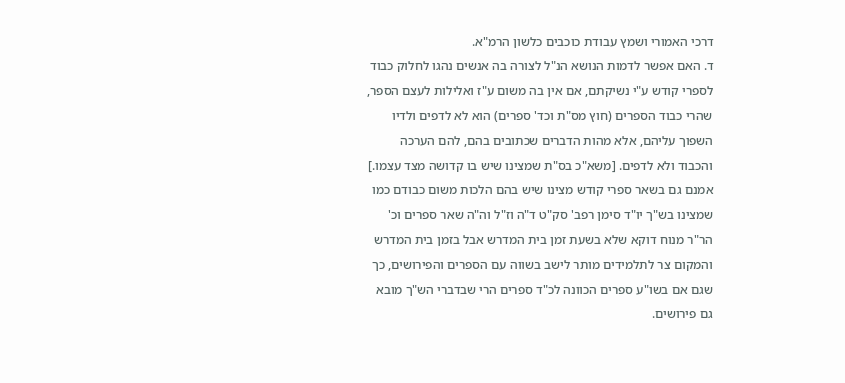דרכי האמורי ושמץ עבודת כוכבים כלשון הרמ"א.
ד. האם אפשר לדמות הנושא הנ"ל לצורה בה אנשים נהגו לחלוק כבוד לספרי קודש ע"י נשיקתם, אם אין בה משום ע"ז ואלילות לעצם הספר, שהרי כבוד הספרים (חוץ מס"ת וכד' ספרים) הוא לא לדפים ולדיו השפוך עליהם, אלא מהות הדברים שכתובים בהם, להם הערכה והכבוד ולא לדפים. [משא"כ בס"ת שמצינו שיש בו קדושה מצד עצמו.]
אמנם גם בשאר ספרי קודש מצינו שיש בהם הלכות משום כבודם כמו שמצינו בש"ך יו"ד סימן רפב' סק"ט ד"ה וז"ל וה"ה שאר ספרים וכ' הר"ר מנוח דוקא שלא בשעת זמן בית המדרש אבל בזמן בית המדרש והמקום צר לתלמידים מותר לישב בשווה עם הספרים והפירושים, כך שגם אם בשו"ע ספרים הכוונה לכ"ד ספרים הרי שבדברי הש"ך מובא גם פירושים.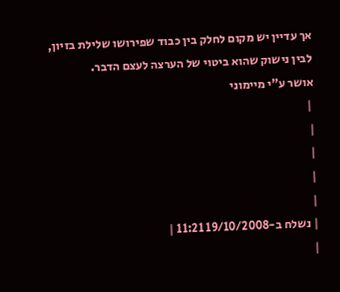אך עדיין יש מקום לחלק בין כבוד שפירושו שלילת בזיון, לבין נישוק שהוא ביטוי של הערצה לעצם הדבר.
אושר ע"י מיימוני
 |
|
|
|
|
| נשלח ב-19/10/2008 11:21 |
|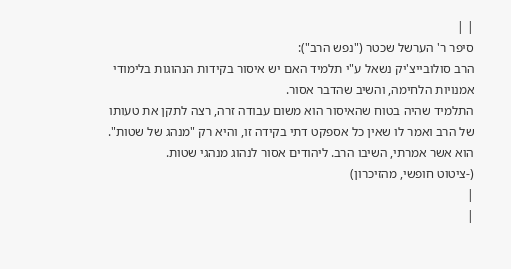| |
סיפר ר' הערשל שכטר ("נפש הרב"):
הרב סולובייצ'יק נשאל ע"י תלמיד האם יש איסור בקידות הנהוגות בלימודי אמנויות הלחימה, והשיב שהדבר אסור.
התלמיד שהיה בטוח שהאיסור הוא משום עבודה זרה, רצה לתקן את טעותו של הרב ואמר לו שאין כל אספקט דתי בקידה זו, והיא רק "מנהג של שטות".
הוא אשר אמרתי, השיבו הרב. ליהודים אסור לנהוג מנהגי שטות.
(-ציטוט חופשי, מהזיכרון)
|
|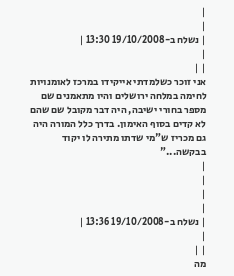|
|
| נשלח ב-19/10/2008 13:30 |
|
| |
אני זוכר כשלמדתי אייקידו במרכז לאומנויות לחימה במלחה ירושלים והיו מתאמנים שם מספר בחורי ישיבה, היה דבר מקובל שם שהם לא קדים בסוף האימון. בדרך כלל המורה היה גם מכריז ש"מי שדתו מתירה לו יקוד בבקשה..."
|
|
|
|
| נשלח ב-19/10/2008 13:36 |
|
| |
מה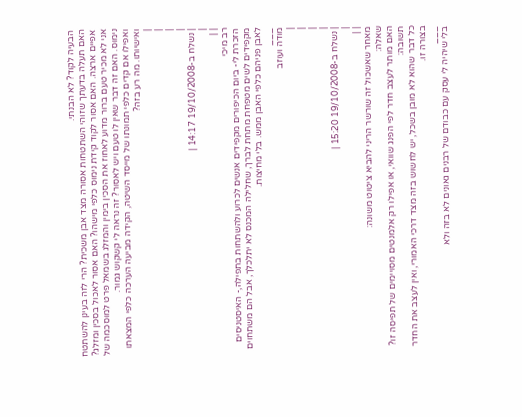הבעיה לקוד? לא הבנתי.
האם תעלה בדעתך שזוהי השתטחות אסורה מצד אבן משכית? הרי לזה בעינן להשתטח אפיים ארצה. האם אסור לקוד קידת נימוס כלפי מישהו? האם אסור לאכול בסכין ומזלג? אני לא מכיר טעם ברור מדוע לאחוז את הסכין בימין והמזלג בשמאל פרט למוסכמה של נימוס. האם זה דבר שאין לו טעם ויש לאסור? זה נראה לי קשקוש גמור.
ואפילו אם קדים כלפי תמונתו של מייסד השיטה, הקידה מביעה הערכה כלפי המצאתו ואישיותו. מה רע בזה?
|
|
|
|
| נשלח ב-19/10/2008 14:17 |
|
| |
רב מיכי
הזכרת לי- ביום הכיפורים מקפידים אנשים לכרוע ולהשתחות בתפילה,- האיסטניסים מקפידים לשים מטפחת מתחת לברך, שחלילה המכנס לא יתלכלך, אבל הם משתחוים לאבן פניהם כלפי האבן ממש. בלי מחיצות.
___
מודה ועוזב
|
|
|
|
| נשלח ב-19/10/2008 15:20 |
|
| |
מאחר שאשכול זה שורשר הריני להביא ציטוט משונה:
שאלה:
האם מותר לעצב חדר לפי הפנג שוואי, או אפילו רק אלמנטים מסויימים של תפיסה זו?
תשובה:
כל דבר שהוא לא מובן בשכל, יש לחשוש בזה מצד דרכי האמורי, ואין לעצב את החדר בצורה זו.
___
בלי שיהיה לי עסק עם כבודם של רבנים גאונים לא בזה ולא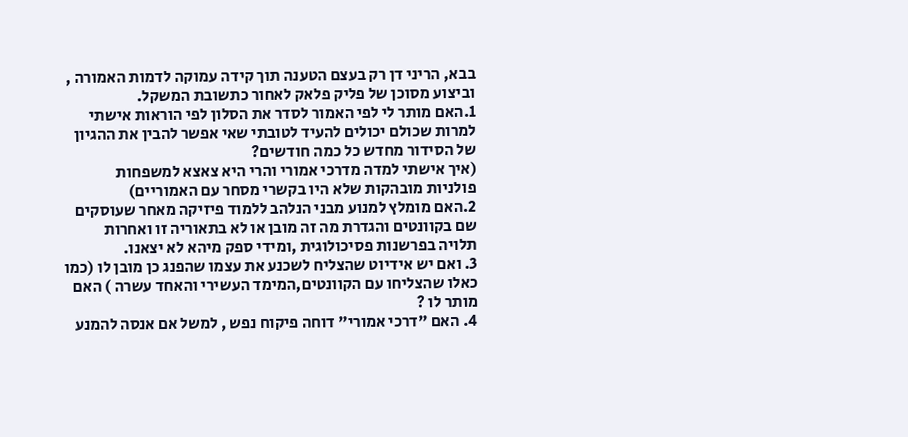בבא, הריני דן רק בעצם הטענה תוך קידה עמוקה לדמות האמורה , וביצוע מסוכן של פליק פלאק לאחור כתשובת המשקל.
1.האם מותר לי לפי האמור לסדר את הסלון לפי הוראות אישתי למרות שכולם יכולים להעיד לטובתי שאי אפשר להבין את ההגיון של הסידור מחדש כל כמה חודשים?
(איך אישתי למדה מדרכי אמורי והרי היא צאצא למשפחות פולניות מובהקות שלא היו בקשרי מסחר עם האמוריים)
2.האם מומלץ למנוע מבני הנלהב ללמוד פיזיקה מאחר שעוסקים שם בקוונטים והגדרת מה זה מובן או לא בתאוריה זו ואחרות תלויה בפרשנות פסיכולוגית ,ומידי ספק מיהא לא יצאנו.
3. ואם יש אידיוט שהצליח לשכנע את עצמו שהפנג כן מובן לו (כמו כאלו שהצליחו עם הקוונטים,המימד העשירי והאחד עשרה ) האם מותר לו ?
4. האם "דרכי אמורי" דוחה פיקוח נפש , למשל אם אנסה להמנע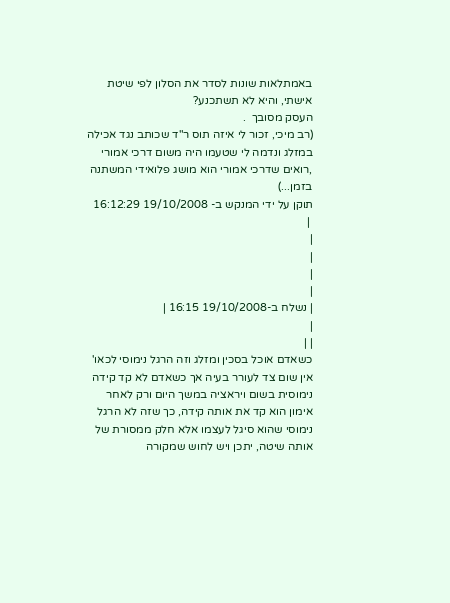באמתלאות שונות לסדר את הסלון לפי שיטת אישתי, והיא לא תשתכנע?
העסק מסובך  .
(רב מיכי, זכור לי איזה תוס ר"ד שכותב נגד אכילה במזלג ונדמה לי שטעמו היה משום דרכי אמורי ,רואים שדרכי אמורי הוא מושג פלואידי המשתנה בזמן...)
תוקן על ידי המנקש ב- 19/10/2008 16:12:29
 |
|
|
|
|
| נשלח ב-19/10/2008 16:15 |
|
| |
כשאדם אוכל בסכין ומזלג וזה הרגל נימוסי לכאו' אין שום צד לעורר בעיה אך כשאדם לא קד קידה נימוסית בשום ויראציה במשך היום ורק לאחר אימון הוא קד את אותה קידה, כך שזה לא הרגל נימוסי שהוא סיגל לעצמו אלא חלק ממסורת של אותה שיטה, יתכן ויש לחוש שמקורה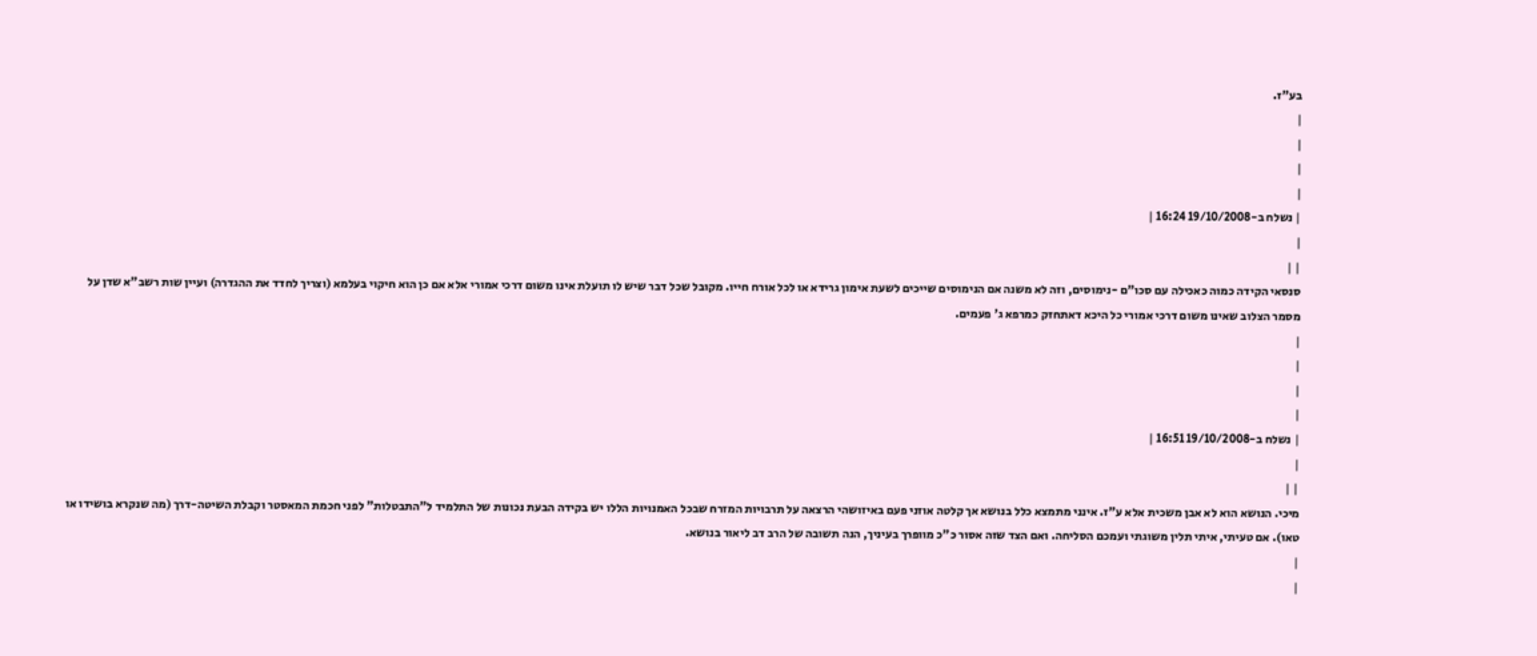בע"ז.
|
|
|
|
| נשלח ב-19/10/2008 16:24 |
|
| |
סנסאי הקידה כמוה כאכילה עם סכו"ם -נימוסים, וזה לא משנה אם הנימוסים שייכים לשעת אימון גרידא או לכל אורח חייו. מקובל שכל דבר שיש לו תועלת אינו משום דרכי אמורי אלא אם כן הוא חיקוי בעלמא (וצריך לחדד את ההגדרה) ועיין שות רשב"א שדן על מסמר הצלוב שאינו משום דרכי אמורי כל היכא דאתחזק כמרפא ג' פעמים.
|
|
|
|
| נשלח ב-19/10/2008 16:51 |
|
| |
מיכי. הנושא הוא לא אבן משכית אלא ע"ז. אינני מתמצא כלל בנושא אך קלטה אוזני פעם באיזושהי הרצאה על תרבויות המזרח שבכל האמנויות הללו יש בקידה הבעת נכונות של התלמיד ל"התבטלות" לפני חכמת המאסטר וקבלת השיטה-דרך (מה שנקרא בושידו או טאו). אם טעיתי, איתי תלין משוגתי ועמכם הסליחה. ואם הצד שזה אסור כ"כ מוופרך בעיניך, הנה תשובה של הרב דב ליאור בנושא.
|
|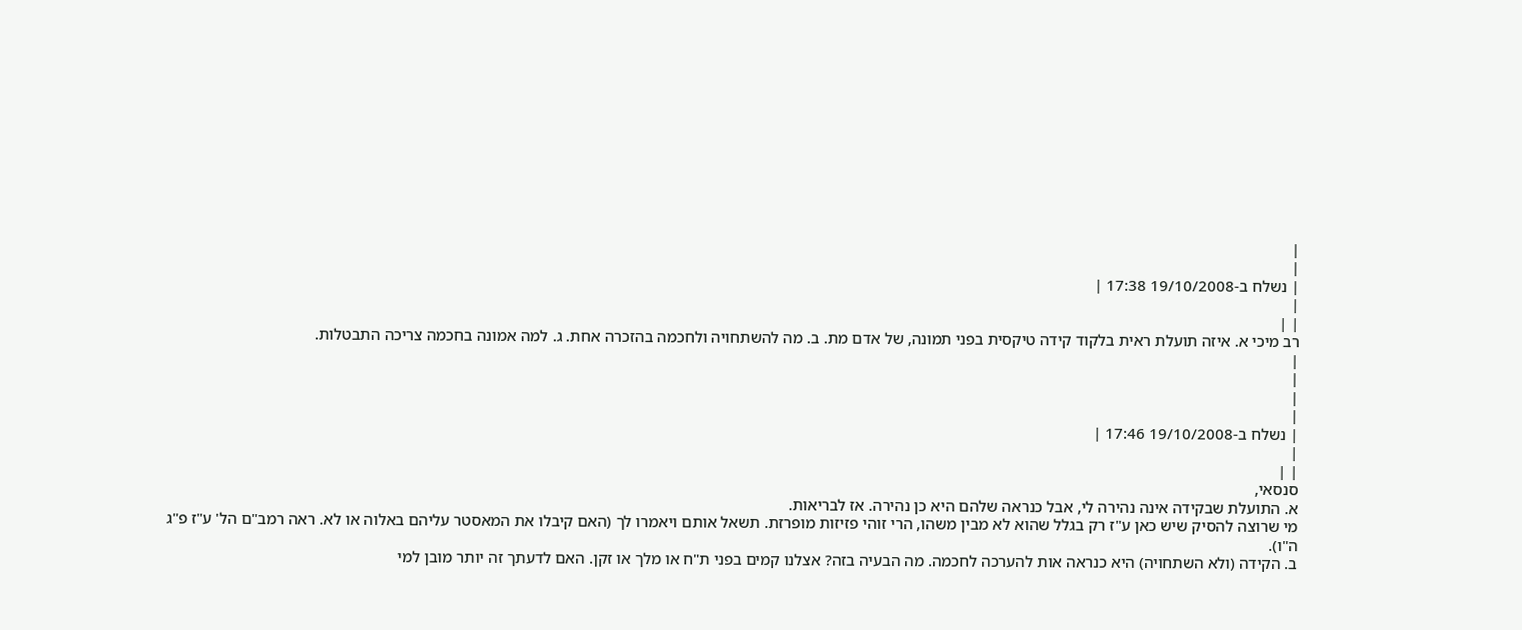|
|
| נשלח ב-19/10/2008 17:38 |
|
| |
רב מיכי א. איזה תועלת ראית בלקוד קידה טיקסית בפני תמונה, של אדם מת. ב. מה להשתחויה ולחכמה בהזכרה אחת. ג. למה אמונה בחכמה צריכה התבטלות.
|
|
|
|
| נשלח ב-19/10/2008 17:46 |
|
| |
סנסאי,
א. התועלת שבקידה אינה נהירה לי, אבל כנראה שלהם היא כן נהירה. אז לבריאות.
מי שרוצה להסיק שיש כאן ע"ז רק בגלל שהוא לא מבין משהו, הרי זוהי פזיזות מופרזת. תשאל אותם ויאמרו לך (האם קיבלו את המאסטר עליהם באלוה או לא. ראה רמב"ם הל' ע"ז פ"ג ה"ו).
ב. הקידה (ולא השתחויה) היא כנראה אות להערכה לחכמה. מה הבעיה בזה? אצלנו קמים בפני ת"ח או מלך או זקן. האם לדעתך זה יותר מובן למי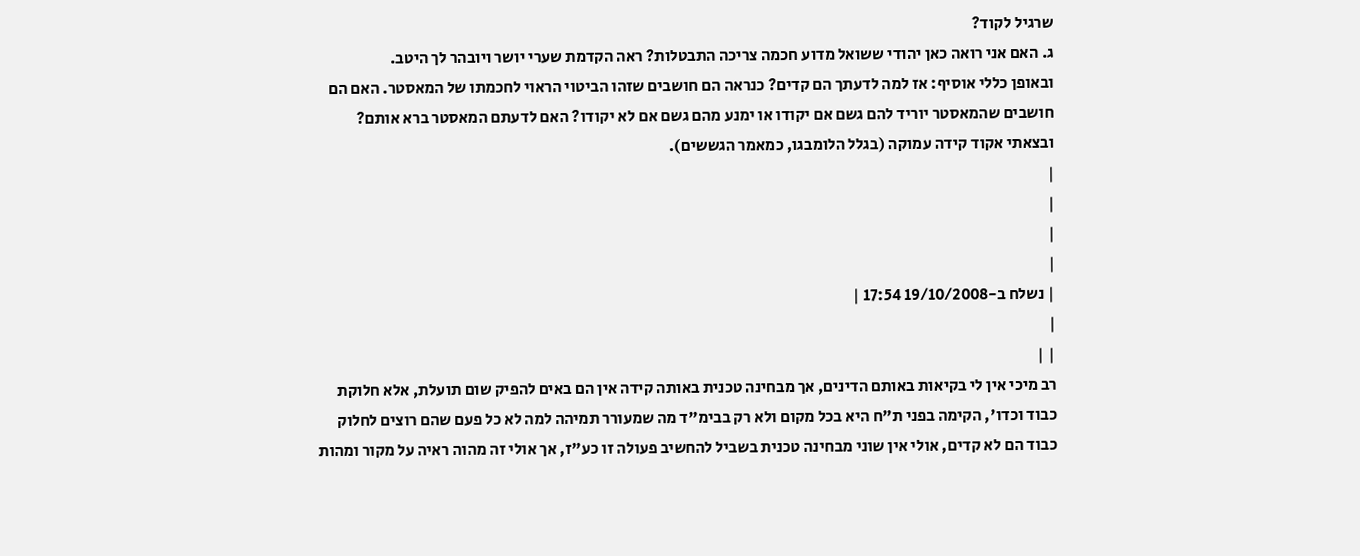שרגיל לקוד?
ג. האם אני רואה כאן יהודי ששואל מדוע חכמה צריכה התבטלות? ראה הקדמת שערי יושר ויובהר לך היטב.
ובאופן כללי אוסיף: אז למה לדעתך הם קדים? כנראה הם חושבים שזהו הביטוי הראוי לחכמתו של המאסטר. האם הם חושבים שהמאסטר יוריד להם גשם אם יקודו או ימנע מהם גשם אם לא יקודו? האם לדעתם המאסטר ברא אותם?
ובצאתי אקוד קידה עמוקה (בגלל הלומבגו, כמאמר הגששים).
|
|
|
|
| נשלח ב-19/10/2008 17:54 |
|
| |
רב מיכי אין לי בקיאות באותם הדינים, אך מבחינה טכנית באותה קידה אין הם באים להפיק שום תועלת, אלא חלוקת כבוד וכדו', הקימה בפני ת"ח היא בכל מקום ולא רק בבימ"ד מה שמעורר תמיהה למה לא כל פעם שהם רוצים לחלוק כבוד הם לא קדים, אולי אין שוני מבחינה טכנית בשביל להחשיב פעולה זו כע"ז, אך אולי זה מהוה ראיה על מקור ומהות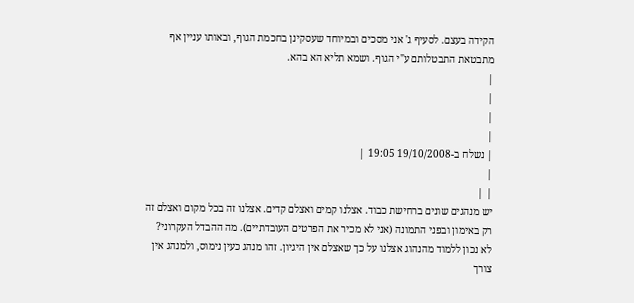הקידה בעצם. לסעיף ג' אני מסכים ובמיוחד שעסקינן בחכמת הגוף, ובאותו עניין אף מתבטאת התבטלותם ע"י הגוף. ושמא תליא הא בהא.
|
|
|
|
| נשלח ב-19/10/2008 19:05 |
|
| |
יש מנהגים שונים ברחישת כבוד. אצלנו קמים ואצלם קדים. אצלנו זה בכל מקום ואצלם זה רק באימון ובפני התמונה (אני לא מכיר את הפרטים העובדתיים). מה ההבדל העקרוני? לא נכון ללמוד מהנהוג אצלנו על כך שאצלם אין היגיון. זהו מנהג כעין נימוס, ולמנהג אין צורך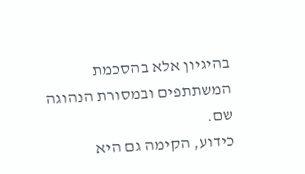בהיגיון אלא בהסכמת המשתתפים ובמסורת הנהוגה שם.
כידוע, הקימה גם היא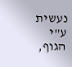נעשית ע"י הגוף,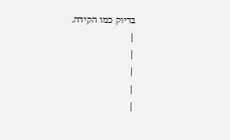בדיוק כמו הקידה.
|
|
|
|
|